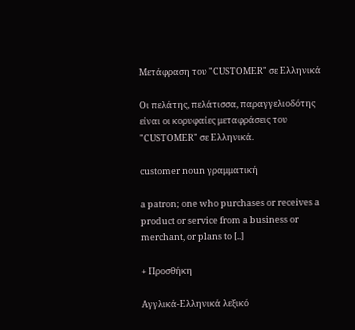Μετάφραση του "CUSTOMER" σε Ελληνικά

Οι πελάτης, πελάτισσα, παραγγελιοδότης είναι οι κορυφαίες μεταφράσεις του "CUSTOMER" σε Ελληνικά.

customer noun γραμματική

a patron; one who purchases or receives a product or service from a business or merchant, or plans to [..]

+ Προσθήκη

Αγγλικά-Ελληνικά λεξικό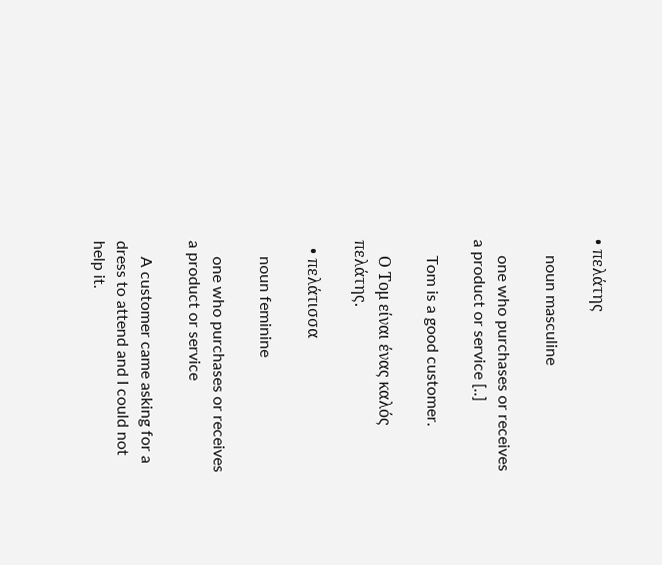• πελάτης

    noun masculine

    one who purchases or receives a product or service [..]

    Tom is a good customer.

    Ο Τομ είναι ένας καλός πελάτης.

  • πελάτισσα

    noun feminine

    one who purchases or receives a product or service

    A customer came asking for a dress to attend and I could not help it.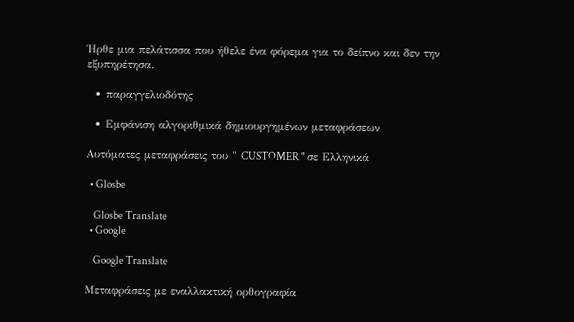Ήρθε μια πελάτισσα που ήθελε ένα φόρεμα για το δείπνο και δεν την εξυπηρέτησα.

  • παραγγελιοδότης

  • Εμφάνιση αλγοριθμικά δημιουργημένων μεταφράσεων

Αυτόματες μεταφράσεις του " CUSTOMER " σε Ελληνικά

  • Glosbe

    Glosbe Translate
  • Google

    Google Translate

Μεταφράσεις με εναλλακτική ορθογραφία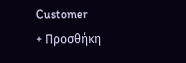Customer
+ Προσθήκη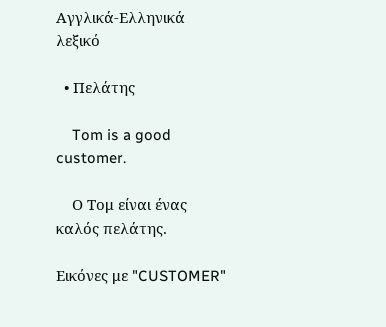Αγγλικά-Ελληνικά λεξικό

  • Πελάτης

    Tom is a good customer.

    Ο Τομ είναι ένας καλός πελάτης.

Εικόνες με "CUSTOMER"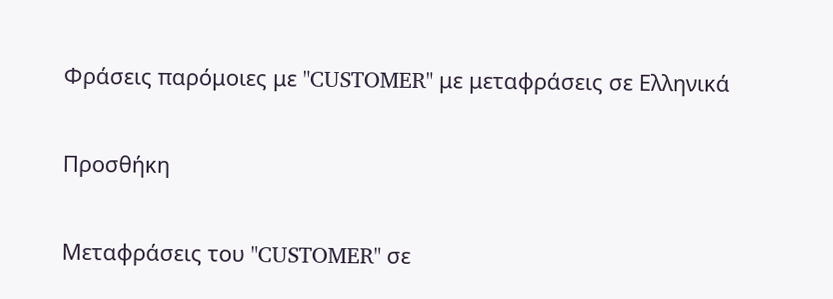Φράσεις παρόμοιες με "CUSTOMER" με μεταφράσεις σε Ελληνικά

Προσθήκη

Μεταφράσεις του "CUSTOMER" σε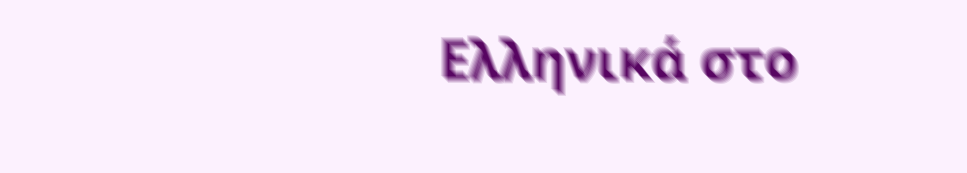Ελληνικά στο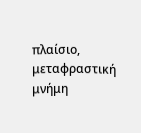πλαίσιο, μεταφραστική μνήμη